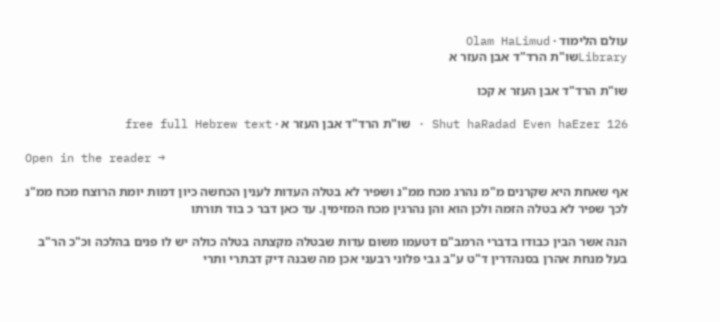עולם הלימוד · Olam HaLimud
Libraryשו"ת הרד"ד אבן העזר א

שו"ת הרד"ד אבן העזר א קכו

Shut haRadad Even haEzer 126 · שו"ת הרד"ד אבן העזר א · free full Hebrew text

Open in the reader →

אף שאחת היא שקרנים מ"מ נהרג מכח ממ"נ ושפיר לא בטלה העדות לענין הכחשה כיון דמות יומת הרוצח מכח ממ"נ לכך שפיר לא בטלה הזמה ולכן הוא והן נהרגין מכח המזימין. עד כאן דבר כ בוד תורתו

הנה אשר הבין כבודו בדברי הרמב"ם דטעמו משום עדות שבטלה מקצתה בטלה כולה יש לו פנים בהלכה וכ"כ הר"ב בעל מנחת אהרן בסנהדרין ד"ט ע"ב גבי פלוני רבעני אכן מה שבנה דיק דבתרי ותרי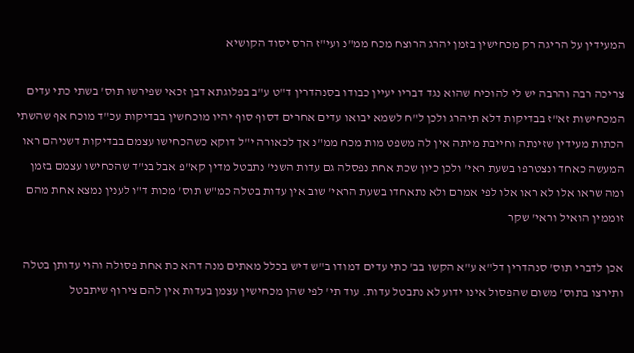המעידין על הריגה רק מכחישין בזמן יהרג הרוצח מכח ממ"נ ועי"ז הרס יסוד הקושיא

צריכה רבה והרבה יש לי להוכיח שהוא נגד דבריו יעיין כבודו בסנהדרין ד"ט ע"ב בפלוגתא דבן זכאי שפירשו תוס' בשתי כתי עדים המכחישות זא"ז בבדיקות דלא תיהרג ולכן ל"ח לשמא יבואו עדים אחרים דסוף סוף יהיו מוכחשין בבדיקות עכ"ד מוכח אף שהשתי הכתות מעידין שזינתה וחייבת מיתה אין לה משפט מות מכח ממ"נ אך לכאורה י"ל דוקא כשהכחישו עצמם בבדיקות דשניהם ראו המעשה כאחד ונצטרפו בשעת ראי' ולכן כיון שכת אחת נפסלה גם עדות השני' נתבטל מדין קא"פ אבל בנ"ד שהכחישו עצמם בזמן ומה שראו אלו לא ראו אלו לפי אמרם ולא נתאחדו בשעת הראי' שוב אין עדות בטלה כמ"ש תוס' מכות ד"ו לענין נמצא אחת מהם זוממין הואיל וראי' שקר

אכן לדברי תוס' סנהדרין דל"א ע"א הקשו בב' כתי עדים דמודו ב"ש דיש בכלל מאתים מנה דהא כת אחת פסולה והוי עדותן בטלה ותירצו בתוס' משום שהפסול אינו ידוע לא נתבטל עדות. עוד תי' לפי שהן מכחישין עצמן בעדות אין להם צירוף שיתבטל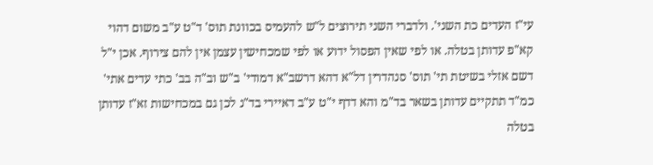עי"ז העדים כת השני'. ולדברי השני תירוצים ל"ש להעמיס בכוונת תוס' ד"ט ע"ב משום דהוי קא"פ עדותן בטלה. או לפי שאין הפסול ידוע או לפי שמכחישין עצמן אין להם צירוף. אכן י"ל דשם אזלי בשיטת תי' תוס' סנהדרין דל"א דהא דרשב"א דמודי' ב"ש וב"ה בב' כתי עדים אתי' כמ"ד תתקיים עדותן בשאר בד"מ והא דדף י"ט ע"ב דאיירי בד"נ לכן גם במכחישות זא"ז עדותן בטלה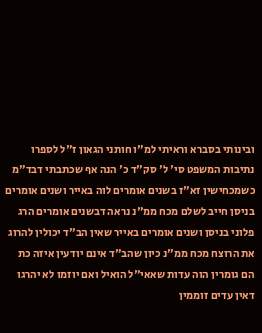ובינותי בסברא וראיתי למ"ו חותני הגאון ז"ל לספרו נתיבות המשפט סי' ל' סק"ד כ' הנה אף שכתבתי דבד"מ כשמכחישין זא"ז בשנים אומרים לוה באייר ושנים אומרים בניסן חייב לשלם מכח ממ"נ נראה דבשנים אומרים הרג פלוני בניסן ושנים אומרים באייר שאין הב"ד יכולין להרוג את הרוצח מכח ממ"נ כיון שהב"ד אינם יודעין איזה כת הם גומרין הוה עדות שאאי"ל הואיל ואם יוזמו לא יהרגו דאין עדים זוממין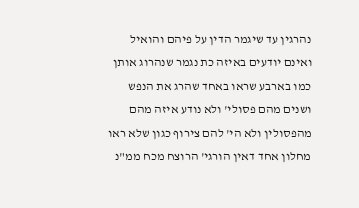נהרגין עד שיגמר הדין על פיהם והואיל ואינם יודעים באיזה כת נגמר שנהרוג אותן כמו בארבע שראו באחד שהרג את הנפש ושנים מהם פסולי' ולא נודע איזה מהם מהפסולין ולא הי' להם צירוף כגון שלא ראו מחלון אחד דאין הורגי' הרוצח מכח ממ"נ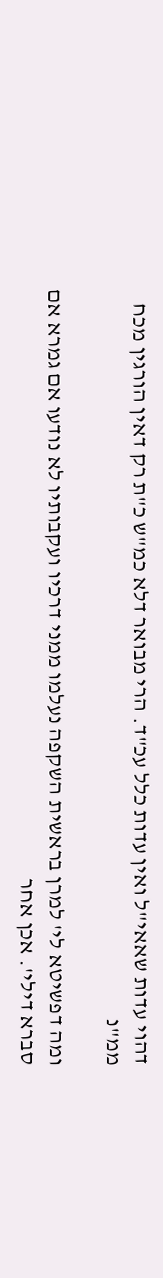דהוי עדות שאאי"ל ואין עדות כלל עכ"ד. הרי מבואר דלא כמ"ש כ"ת רק דאין הורגין מכח ממ"נ

ומה דפשיטא לי' למרן בראשית השקפה נעלמו ממני דרכיו ועקבותיו לא נודעו אם גמרא אם סברא דילי'. אכן אחר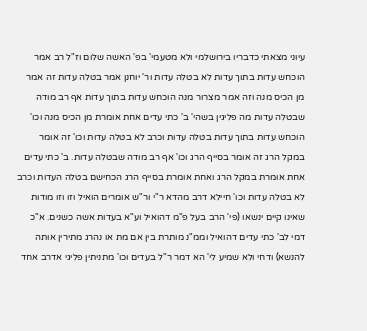עיוני מצאתי כדבריו בירושלמי ולא מטעמי' בפ' האשה שלום וז"ל רב אמר הוכחש עדות בתוך עדות לא בטלה עדות ור' יוחנן אמר בטלה עדות זה אמר מן הכיס מנה וזה אמר מצרור מנה הוכחש עדות בתוך עדות אף רב מודה שבטלה עדות מה פליגין בשהי' ב' כתי עדים אחת אומרת מן הכיס מנה וכו' הוכחש עדות בתוך עדות בטלה עדות וכרב לא בטלה עדות וכו' זה אומר במקל הרג זה אומר בסייף הרג וכו' אף רב מודה שבטלה עדות. ב' כתי עדים אחת אומרת במקל הרג ואחת אומרת בסייף הרג הכחישם בטלה העדות וכרב לא בטלה עדות וכו' חיילא דרב מהדא ר"י ור"ש אומרים הואיל וזו וזו מודות שאינו קיים ינשאו (פי' הרב בעל פ"מ דהואיל וע"א בעדות אשה כשנים. א"כ דמי לב' כתי עדים דהואיל וממ"נ מותרת בין אם מת או נהרג מתירין אותה להנשא) ודחי ולא שמיע לי' הא דמר ר"ל בעדים וכו' מתניתין פליגי אדרב אחד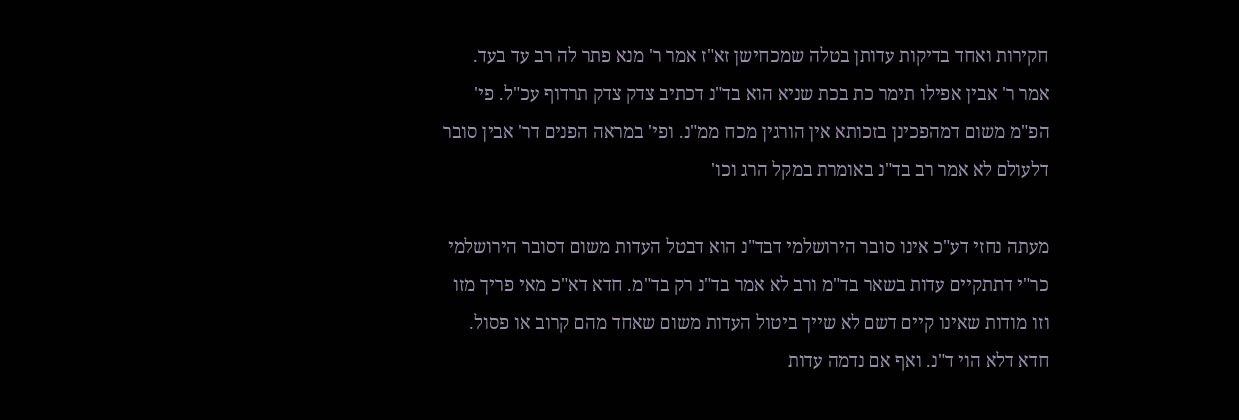חקירות ואחד בדיקות עדותן בטלה שמכחישן זא"ז אמר ר' מנא פתר לה רב עד בעד. אמר ר' אבין אפילו תימר כת בכת שניא הוא בד"נ דכתיב צדק צדק תרדוף עכ"ל. פי' הפ"מ משום דמהפכינן בזכותא אין הורגין מכח ממ"נ. ופי' במראה הפנים דר' אבין סובר דלעולם לא אמר רב בד"נ באומרת במקל הרג וכו'

מעתה נחזי דע"כ אינו סובר הירושלמי דבד"נ הוא דבטל העדות משום דסובר הירושלמי כר"י דתתקיים עדות בשאר בד"מ ורב לא אמר בד"נ רק בד"מ. חדא דא"כ מאי פריך מזו וזו מודות שאינו קיים דשם לא שייך ביטול העדות משום שאחד מהם קרוב או פסול. חדא דלא הוי ד"נ. ואף אם נדמה עדות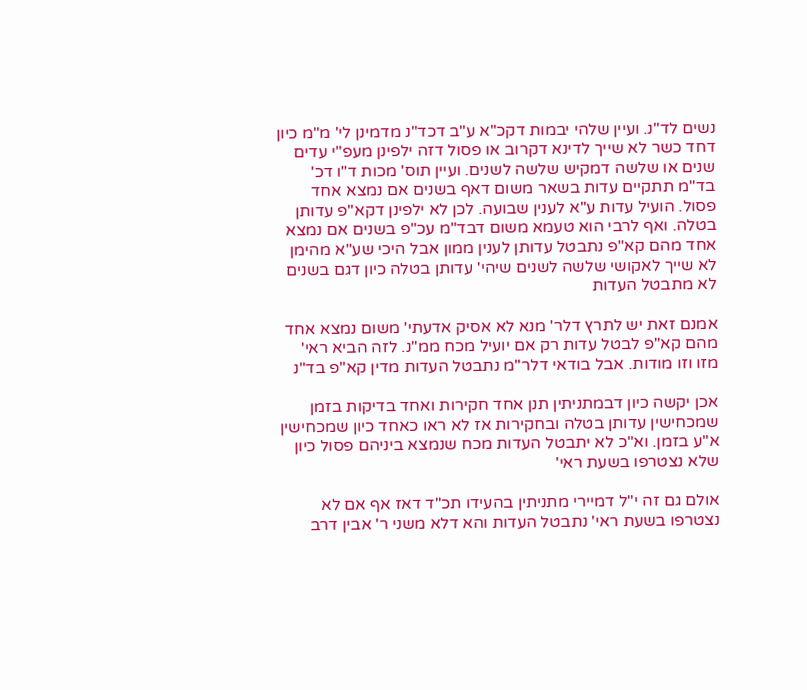נשים לד"נ. ועיין שלהי יבמות דקכ"א ע"ב דכד"נ מדמינן לי' מ"מ כיון דחד כשר לא שייך לדינא דקרוב או פסול דזה ילפינן מעפ"י עדים שנים או שלשה דמקיש שלשה לשנים. ועיין תוס' מכות ד"ו דכ' בד"מ תתקיים עדות בשאר משום דאף בשנים אם נמצא אחד פסול. הועיל עדות ע"א לענין שבועה. לכן לא ילפינן דקא"פ עדותן בטלה. ואף לרבי הוא טעמא משום דבד"מ עכ"פ בשנים אם נמצא אחד מהם קא"פ נתבטל עדותן לענין ממון אבל היכי שע"א מהימן לא שייך לאקושי שלשה לשנים שיהי' עדותן בטלה כיון דגם בשנים לא מתבטל העדות

אמנם זאת יש לתרץ דלר' מנא לא אסיק אדעתי' משום נמצא אחד מהם קא"פ לבטל עדות רק אם יועיל מכח ממ"נ. לזה הביא ראי' מזו וזו מודות. אבל בודאי דלר"מ נתבטל העדות מדין קא"פ בד"נ

אכן יקשה כיון דבמתניתין תנן אחד חקירות ואחד בדיקות בזמן שמכחישין עדותן בטלה ובחקירות אז לא ראו כאחד כיון שמכחישין א"ע בזמן. וא"כ לא יתבטל העדות מכח שנמצא ביניהם פסול כיון שלא נצטרפו בשעת ראי'

אולם גם זה י"ל דמיירי מתניתין בהעידו תכ"ד דאז אף אם לא נצטרפו בשעת ראי' נתבטל העדות והא דלא משני ר' אבין דרב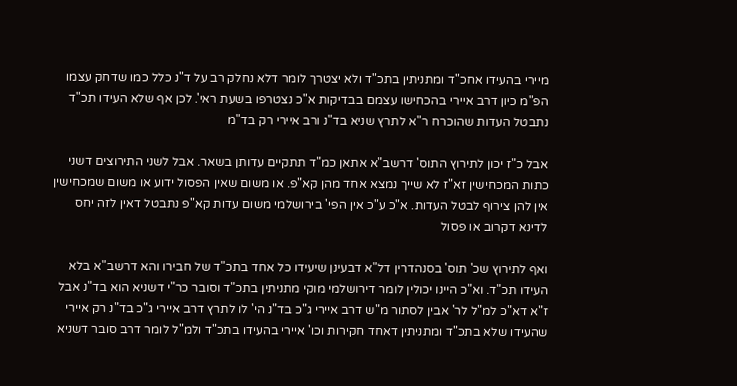מיירי בהעידו אחכ"ד ומתניתין בתכ"ד ולא יצטרך לומר דלא נחלק רב על ד"נ כלל כמו שדחק עצמו הפ"מ כיון דרב איירי בהכחישו עצמם בבדיקות א"כ נצטרפו בשעת ראי'. לכן אף שלא העידו תכ"ד נתבטל העדות שהוכרח ר"א לתרץ שניא בד"נ ורב איירי רק בד"מ

אבל כ"ז יכון לתירוץ התוס' דרשב"א אתאן כמ"ד תתקיים עדותן בשאר. אבל לשני התירוצים דשני כתות המכחישין זא"ז לא שייך נמצא אחד מהן קא"פ. או משום שאין הפסול ידוע או משום שמכחישין אין להן צירוף לבטל העדות. א"כ ע"כ אין הפי' בירושלמי משום עדות קא"פ נתבטל דאין לזה יחס לדינא דקרוב או פסול

ואף לתירוץ שכ' תוס' בסנהדרין דל"א דבעינן שיעידו כל אחד בתכ"ד של חבירו והא דרשב"א בלא העידו תכ"ד. וא"כ היינו יכולין לומר דירושלמי מוקי מתניתין בתכ"ד וסובר כר"י דשניא הוא בד"נ אבל ז"א דא"כ למ"ל לר' אבין לסתור מ"ש דרב איירי ג"כ בד"נ הי' לו לתרץ דרב איירי ג"כ בד"נ רק איירי שהעידו שלא בתכ"ד ומתניתין דאחד חקירות וכו' איירי בהעידו בתכ"ד ולמ"ל לומר דרב סובר דשניא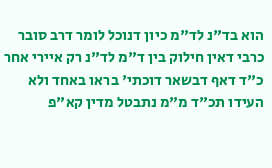הוא בד"נ לד"מ כיון דנוכל לומר דרב סובר כרבי דאין חילוק בין ד"מ לד"נ רק איירי אחר כ"ד דאף דבשאר דוכתי' בראו באחד ולא העידו תכ"ד מ"מ נתבטל מדין קא"פ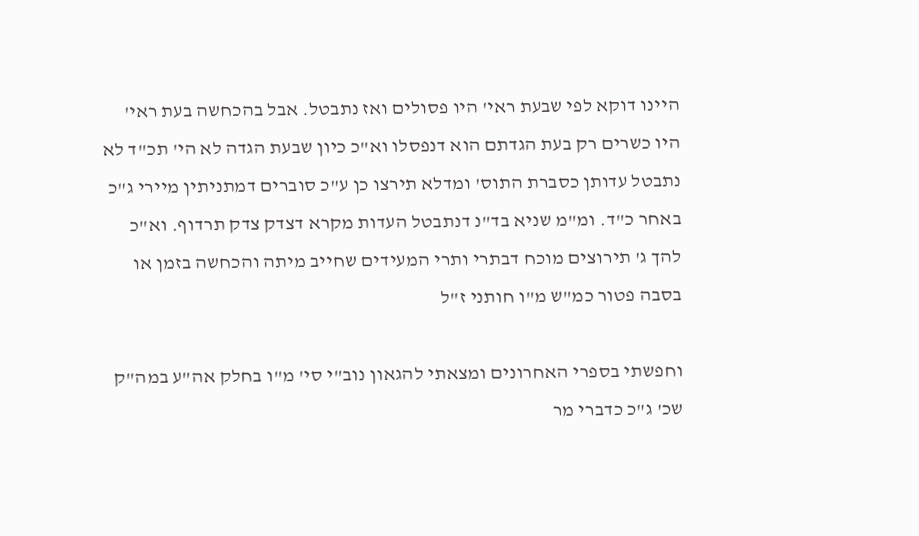היינו דוקא לפי שבעת ראי' היו פסולים ואז נתבטל. אבל בהכחשה בעת ראי' היו כשרים רק בעת הגדתם הוא דנפסלו וא"כ כיון שבעת הגדה לא הי' תכ"ד לא נתבטל עדותן כסברת התוס' ומדלא תירצו כן ע"כ סוברים דמתניתין מיירי ג"כ באחר כ"ד. ומ"מ שניא בד"נ דנתבטל העדות מקרא דצדק צדק תרדוף. וא"כ להך ג' תירוצים מוכח דבתרי ותרי המעידים שחייב מיתה והכחשה בזמן או בסבה פטור כמ"ש מ"ו חותני ז"ל

וחפשתי בספרי האחרונים ומצאתי להגאון נוב"י סי' מ"ו בחלק אה"ע במה"ק שכ' ג"כ כדברי מר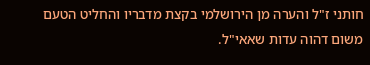חותני ז"ל והערה מן הירושלמי בקצת מדבריו והחליט הטעם משום דהוה עדות שאאי"ל.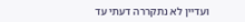ועדיין לא נתקררה דעתי עד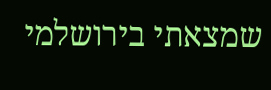שמצאתי בירושלמי